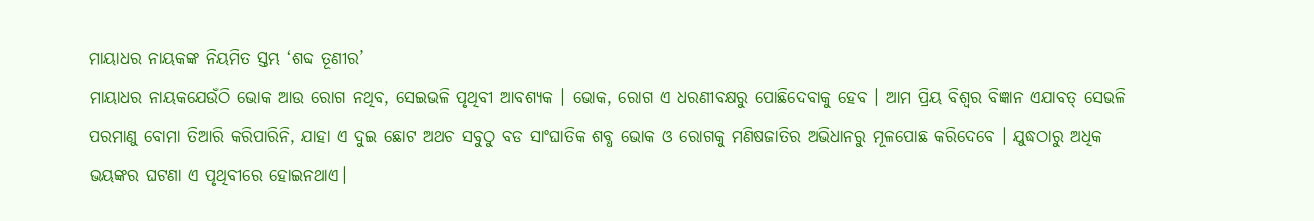ମାୟାଧର ନାୟକଙ୍କ ନିୟମିତ ସ୍ତମ୍ଭ ‘ଶବ୍ଦ ତୂଣୀର’
ମାୟାଧର ନାୟକଯେଉଁଠି ଭୋକ ଆଉ ରୋଗ ନଥିବ, ସେଇଭଳି ପୃଥିବୀ ଆବଶ୍ୟକ । ଭୋକ, ରୋଗ ଏ ଧରଣୀବକ୍ଷରୁ ପୋଛିଦେବାକୁ ହେବ । ଆମ ପ୍ରିୟ ବିଶ୍ୱର ବିଜ୍ଞାନ ଏଯାବତ୍ ସେଭଳି ପରମାଣୁ ବୋମା ତିଆରି କରିପାରିନି, ଯାହା ଏ ଦୁଇ ଛୋଟ ଅଥଚ ସବୁଠୁ ବଡ ସାଂଘାତିକ ଶବ୍ଧ ଭୋକ ଓ ରୋଗକୁ ମଣିଷଜାତିର ଅଭିଧାନରୁ ମୂଳପୋଛ କରିଦେବେ । ଯୁଦ୍ଧଠାରୁ ଅଧିକ ଭୟଙ୍କର ଘଟଣା ଏ ପୃଥିବୀରେ ହୋଇନଥାଏ।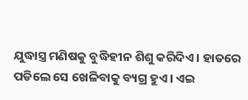ଯୁଦ୍ଧାସ୍ତ୍ର ମଣିଷକୁ ବୁଦ୍ଧିହୀନ ଶିଶୁ କରିଦିଏ । ହାତରେ ପଡିଲେ ସେ ଖେଳିବାକୁ ବ୍ୟଗ୍ର ହୁଏ । ଏଇ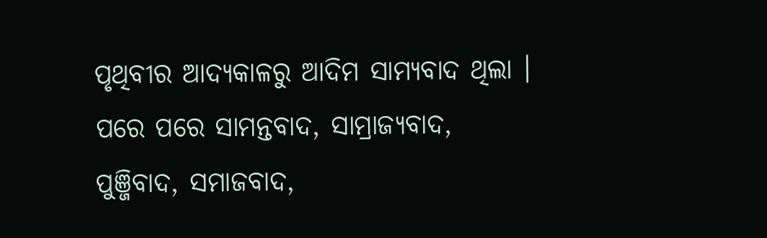ପୃଥିବୀର ଆଦ୍ୟକାଳରୁ ଆଦିମ ସାମ୍ୟବାଦ ଥିଲା । ପରେ ପରେ ସାମନ୍ତବାଦ, ସାମ୍ରାଜ୍ୟବାଦ, ପୁଞ୍ଜିବାଦ, ସମାଜବାଦ,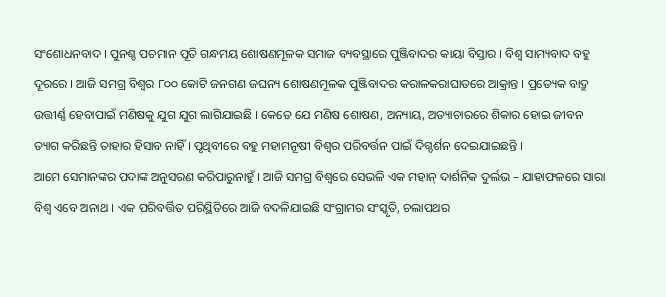ସଂଶୋଧନବାଦ । ପୁନଶ୍ଚ ପଚମାନ ପୂତି ଗନ୍ଧମୟ ଶୋଷଣମୂଳକ ସମାଜ ବ୍ୟବସ୍ଥାରେ ପୁଞ୍ଜିବାଦର କାୟା ବିସ୍ତାର । ବିଶ୍ୱ ସାମ୍ୟବାଦ ବହୁ ଦୂରରେ । ଆଜି ସମଗ୍ର ବିଶ୍ୱର ୮୦୦ କୋଟି ଜନଗଣ ଜଘନ୍ୟ ଶୋଷଣମୂଳକ ପୁଞ୍ଜିବାଦର କରାଳକରାଘାତରେ ଆକ୍ରାନ୍ତ । ପ୍ରତ୍ୟେକ ବାଦ୍ରୁ ଉତ୍ତୀର୍ଣ୍ଣ ହେବାପାଇଁ ମଣିଷକୁ ଯୁଗ ଯୁଗ ଲାଗିଯାଇଛି । କେତେ ଯେ ମଣିଷ ଶୋଷଣ, ଅନ୍ୟାୟ, ଅତ୍ୟାଚାରରେ ଶିକାର ହୋଇ ଜୀବନ ତ୍ୟାଗ କରିଛନ୍ତି ତାହାର ହିସାବ ନାହିଁ । ପୃଥିବୀରେ ବହୁ ମହାମନୂଷୀ ବିଶ୍ୱର ପରିବର୍ତ୍ତନ ପାଇଁ ଦିଗ୍ଦର୍ଶନ ଦେଇଯାଇଛନ୍ତି ।
ଆମେ ସେମାନଙ୍କର ପଦାଙ୍କ ଅନୁସରଣ କରିପାରୁନାହୁଁ । ଆଜି ସମଗ୍ର ବିଶ୍ୱରେ ସେଭଳି ଏକ ମହାନ୍ ଦାର୍ଶନିକ ଦୁର୍ଲଭ – ଯାହାଫଳରେ ସାରା ବିଶ୍ୱ ଏବେ ଅନାଥ । ଏକ ପରିବର୍ତ୍ତିତ ପରିସ୍ଥିତିରେ ଆଜି ବଦଳିଯାଇଛି ସଂଗ୍ରାମର ସଂସ୍କୃତି, ଚଲାପଥର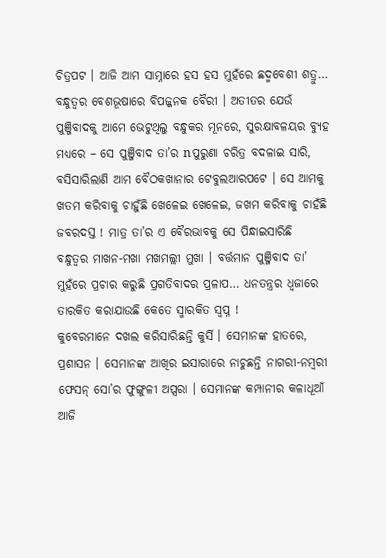ଚିତ୍ରପଟ । ଆଜି ଆମ ସାମ୍ନାରେ ହସ ହସ ମୁହଁରେ ଛଦ୍ମବେଶୀ ଶତ୍ରୁ… ବନ୍ଧୁତ୍ୱର ବେଶଭୂଷାରେ ବିପଜ୍ଜନକ ବୈରୀ । ଅତୀତର ଯେଉଁ ପୁଞ୍ଜିବାଦକୁ ଆମେ ଭେଟୁଥିଲୁ ବନ୍ଧୁକର ମୂନରେ, ସୁରକ୍ଷାବଳୟର ବ୍ୟୁହ ମଧ୍ୟରେ – ସେ ପୁଞ୍ଜିବାଦ ତା’ର nପୁରୁଣା ଚରିତ୍ର ବଦଳାଇ ସାରି, ବସିସାରିଲାଣି ଆମ ବୈଠକଖାନାର ଟେବୁଲଆରପଟେ । ସେ ଆମକୁ ଖତମ କରିବାକୁ ଚାହୁଁଛି ଖେଳେଇ ଖେଳେଇ, ଜଖମ କରିବାକୁ ଚାହଁଛି ଜବରଦସ୍ତ ! ମାତ୍ର ତା’ର ଏ ବୈରଭାବକୁ ସେ ପିନ୍ଧାଇସାରିଛି
ବନ୍ଧୁତ୍ୱର ମାଖନ-ମଖା ମଖମଲ୍ଲୀ ମୁଖା । ବର୍ତ୍ତମାନ ପୁଞ୍ଜିବାଦ ତା’ ମୁହଁରେ ପ୍ରଚାର କରୁଛି ପ୍ରଗତିବାଦର ପ୍ରଳାପ… ଧନତନ୍ତ୍ରର ଧ୍ୱଜାରେ ତାରକିତ କରାଯାଉଛି କେତେ ସ୍ମାରକିତ ସ୍ୱପ୍ନ !
କୁବେରମାନେ ଦଖଲ କରିସାରିଛନ୍ତି କୁର୍ସି । ସେମାନଙ୍କ ହାତରେ, ପ୍ରଶାସନ । ସେମାନଙ୍କ ଆଖିର ଇସାରାରେ ନାଚୁଛନ୍ତି ନାଗରୀ-ନମ୍ବରୀ ଫେସନ୍ ସୋ’ର ଫୁଙ୍ଗୁଳୀ ଅପ୍ସରା । ସେମାନଙ୍କ କମ୍ପାନୀର କଳାଧୂଆଁ ଆଜି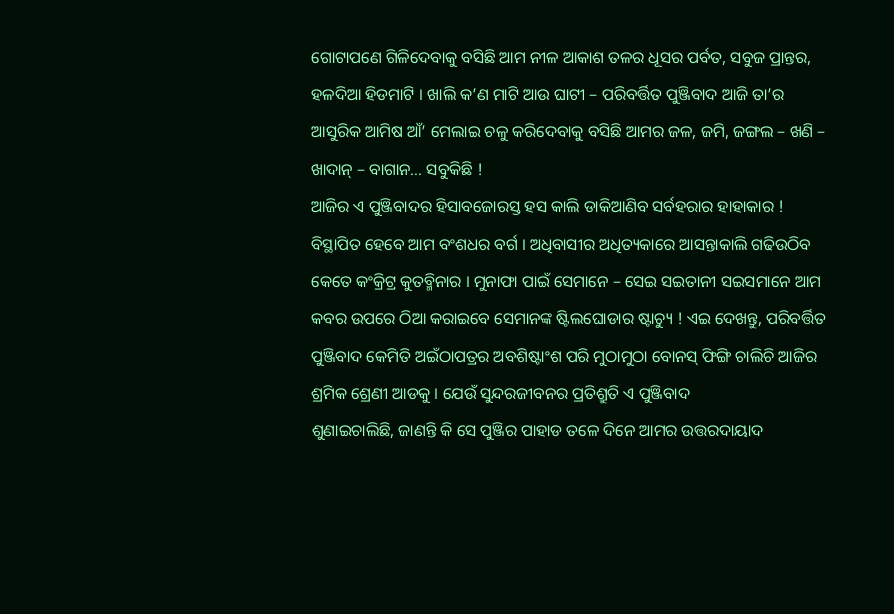ଗୋଟାପଣେ ଗିଳିଦେବାକୁ ବସିଛି ଆମ ନୀଳ ଆକାଶ ତଳର ଧୂସର ପର୍ବତ, ସବୁଜ ପ୍ରାନ୍ତର, ହଳଦିଆ ହିଡମାଟି । ଖାଲି କ’ଣ ମାଟି ଆଉ ଘାଟୀ – ପରିବର୍ତ୍ତିତ ପୁଞ୍ଜିବାଦ ଆଜି ତା’ର ଆସୁରିକ ଆମିଷ ଆଁ’ ମେଲାଇ ଚଳୁ କରିଦେବାକୁ ବସିଛି ଆମର ଜଳ, ଜମି, ଜଙ୍ଗଲ – ଖଣି – ଖାଦାନ୍ – ବାଗାନ… ସବୁକିଛି !
ଆଜିର ଏ ପୁଞ୍ଜିବାଦର ହିସାବଜୋରସ୍ତ ହସ କାଲି ଡାକିଆଣିବ ସର୍ବହରାର ହାହାକାର ! ବିସ୍ଥାପିତ ହେବେ ଆମ ବଂଶଧର ବର୍ଗ । ଅଧିବାସୀର ଅଧିତ୍ୟକାରେ ଆସନ୍ତାକାଲି ଗଢିଉଠିବ କେତେ କଂକ୍ରିଟ୍ର କୁତବ୍ମିନାର । ମୁନାଫା ପାଇଁ ସେମାନେ – ସେଇ ସଇତାନୀ ସଇସମାନେ ଆମ କବର ଉପରେ ଠିଆ କରାଇବେ ସେମାନଙ୍କ ଷ୍ଟିଲଘୋଡାର ଷ୍ଟାଚ୍ୟୁ ! ଏଇ ଦେଖନ୍ତୁ, ପରିବର୍ତ୍ତିତ ପୁଞ୍ଜିବାଦ କେମିତି ଅଇଁଠାପତ୍ରର ଅବଶିଷ୍ଟାଂଶ ପରି ମୁଠାମୁଠା ବୋନସ୍ ଫିଙ୍ଗି ଚାଲିଚି ଆଜିର ଶ୍ରମିକ ଶ୍ରେଣୀ ଆଡକୁ । ଯେଉଁ ସୁନ୍ଦରଜୀବନର ପ୍ରତିଶ୍ରୁତି ଏ ପୁଞ୍ଜିବାଦ
ଶୁଣାଇଚାଲିଛି, ଜାଣନ୍ତି କି ସେ ପୁଞ୍ଜିର ପାହାଡ ତଳେ ଦିନେ ଆମର ଉତ୍ତରଦାୟାଦ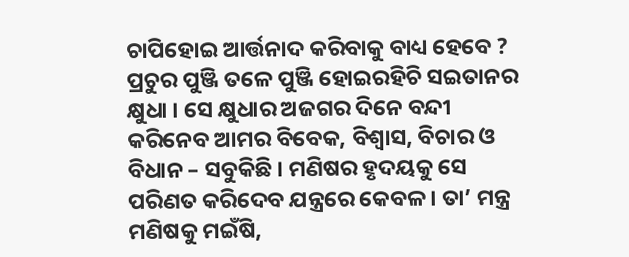ଚାପିହୋଇ ଆର୍ତ୍ତନାଦ କରିବାକୁ ବାଧ୍ୟ ହେବେ ? ପ୍ରଚୁର ପୁଞ୍ଜି ତଳେ ପୁଞ୍ଜି ହୋଇରହିଚି ସଇତାନର କ୍ଷୁଧା । ସେ କ୍ଷୁଧାର ଅଜଗର ଦିନେ ବନ୍ଦୀ କରିନେବ ଆମର ବିବେକ, ବିଶ୍ୱାସ, ବିଚାର ଓ ବିଧାନ – ସବୁକିଛି । ମଣିଷର ହୃଦୟକୁ ସେ ପରିଣତ କରିଦେବ ଯନ୍ତ୍ରରେ କେବଳ । ତା’ ମନ୍ତ୍ର ମଣିଷକୁ ମଇଁଷି,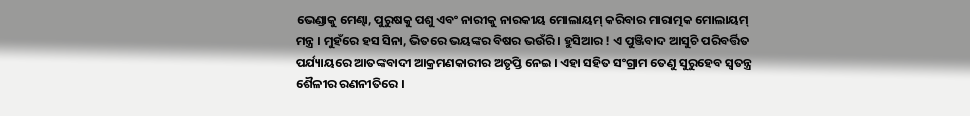ଭେଣ୍ଡାକୁ ମେଣ୍ଢା, ପୁରୁଷକୁ ପଶୁ ଏବଂ ନାରୀକୁ ନାରକୀୟ ମୋଲାୟମ୍ କରିବାର ମାରାତ୍ମକ ମୋଲାୟମ୍ ମନ୍ତ୍ର । ମୁହଁରେ ହସ ସିନା, ଭିତରେ ଭୟଙ୍କର ବିଷର ଭଉଁରି । ହୁସିଆର ! ଏ ପୁଞ୍ଜିବାଦ ଆସୁଚି ପରିବର୍ତ୍ତିତ ପର୍ଯ୍ୟାୟରେ ଆତଙ୍କବାଦୀ ଆକ୍ରମଣକାରୀର ଅତୃପ୍ତି ନେଇ । ଏହା ସହିତ ସଂଗ୍ରାମ ତେଣୁ ସୁରୁହେବ ସ୍ୱତନ୍ତ୍ର ଶୈଳୀର ରଣନୀତିରେ ।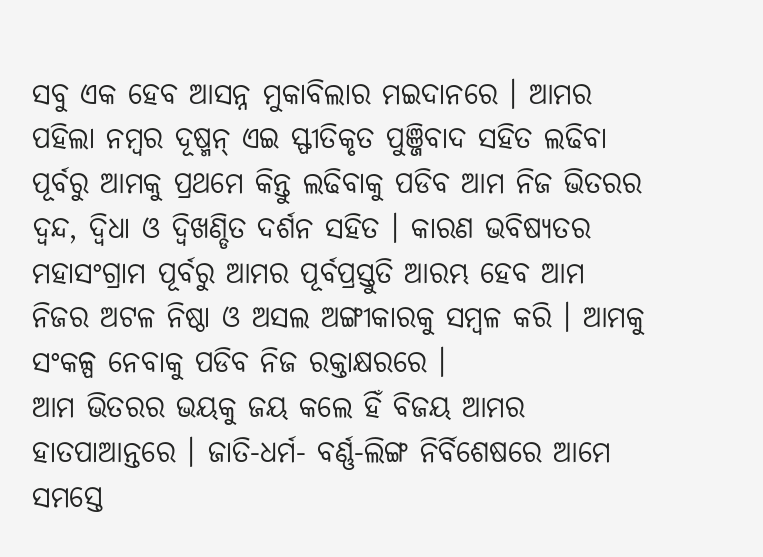ସବୁ ଏକ ହେବ ଆସନ୍ନ ମୁକାବିଲାର ମଇଦାନରେ । ଆମର ପହିଲା ନମ୍ବର ଦୂଷ୍ମନ୍ ଏଇ ସ୍ଫୀତିକୃତ ପୁଞ୍ଜିବାଦ ସହିତ ଲଢିବା ପୂର୍ବରୁ ଆମକୁ ପ୍ରଥମେ କିନ୍ତୁ ଲଢିବାକୁ ପଡିବ ଆମ ନିଜ ଭିତରର ଦ୍ୱନ୍ଦ, ଦ୍ୱିଧା ଓ ଦ୍ୱିଖଣ୍ଡିତ ଦର୍ଶନ ସହିତ । କାରଣ ଭବିଷ୍ୟତର ମହାସଂଗ୍ରାମ ପୂର୍ବରୁ ଆମର ପୂର୍ବପ୍ରସ୍ତୁତି ଆରମ୍ଭ ହେବ ଆମ ନିଜର ଅଟଳ ନିଷ୍ଠା ଓ ଅସଲ ଅଙ୍ଗୀକାରକୁ ସମ୍ବଳ କରି । ଆମକୁ ସଂକଳ୍ପ ନେବାକୁ ପଡିବ ନିଜ ରକ୍ତାକ୍ଷରରେ ।
ଆମ ଭିତରର ଭୟକୁ ଜୟ କଲେ ହିଁ ବିଜୟ ଆମର ହାତପାଆନ୍ତରେ । ଜାତି-ଧର୍ମ- ବର୍ଣ୍ଣ-ଲିଙ୍ଗ ନିର୍ବିଶେଷରେ ଆମେ ସମସ୍ତେ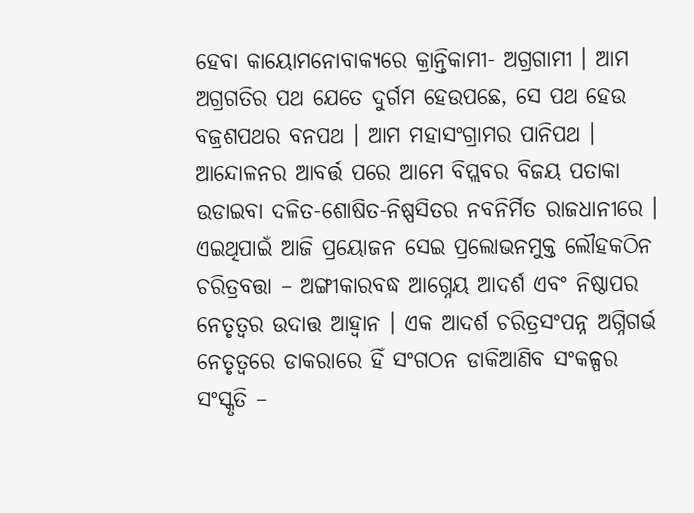ହେବା କାୟୋମନୋବାକ୍ୟରେ କ୍ରାନ୍ତିକାମୀ- ଅଗ୍ରଗାମୀ । ଆମ ଅଗ୍ରଗତିର ପଥ ଯେତେ ଦୁର୍ଗମ ହେଉପଛେ, ସେ ପଥ ହେଉ ବଜ୍ରଶପଥର ବନପଥ । ଆମ ମହାସଂଗ୍ରାମର ପାନିପଥ । ଆନ୍ଦୋଳନର ଆବର୍ତ୍ତ ପରେ ଆମେ ବିପ୍ଲବର ବିଜୟ ପତାକା ଉଡାଇବା ଦଳିତ-ଶୋଷିତ-ନିଷ୍ପସିତର ନବନିର୍ମିତ ରାଜଧାନୀରେ । ଏଇଥିପାଇଁ ଆଜି ପ୍ରୟୋଜନ ସେଇ ପ୍ରଲୋଭନମୁକ୍ତ ଲୌହକଠିନ ଚରିତ୍ରବତ୍ତା – ଅଙ୍ଗୀକାରବଦ୍ଧ ଆଗ୍ନେୟ ଆଦର୍ଶ ଏବଂ ନିଷ୍ଠାପର ନେତୃତ୍ୱର ଉଦାତ୍ତ ଆହ୍ୱାନ । ଏକ ଆଦର୍ଶ ଚରିତ୍ରସଂପନ୍ନ ଅଗ୍ନିଗର୍ଭ ନେତୃତ୍ୱରେ ଡାକରାରେ ହିଁ ସଂଗଠନ ଡାକିଆଣିବ ସଂକଳ୍ପର ସଂସ୍କୃତି –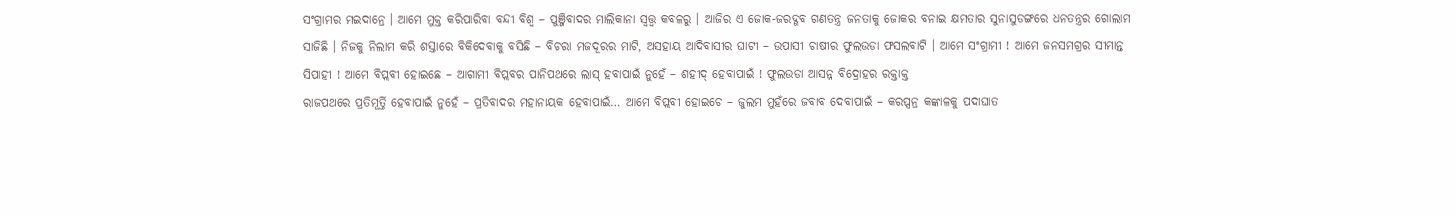ସଂଗ୍ରାମର ମଇଦାନ୍ରେ । ଆମେ ମୁକ୍ତ କରିପାରିବା ବନ୍ଦୀ ବିଶ୍ୱ – ପୁଞ୍ଜିବାଦର ମାଲିକାନା ସ୍ୱତ୍ତ୍ୱ କବଳରୁ । ଆଜିର ଏ ଜୋକ-ଜରଦ୍ଗବ ଗଣତନ୍ତ୍ର ଜନତାକୁ ଜୋକର ବନାଇ କ୍ଷମତାର ସୁନାସୁଡଙ୍ଗରେ ଧନତନ୍ତ୍ରର ଗୋଲାମ ସାଜିଛି । ନିଜକୁ ନିଲାମ କରି ଶସ୍ତାରେ ବିକିଦେବାକୁ ବସିଛି – ବିଚରା ମଜଦୂରର ମାଟି, ଅସହାୟ ଆଦିବାସୀର ଘାଟୀ – ଉପାସୀ ଚାଷୀର ଫୁଲଉଡା ଫସଲବାଟି । ଆମେ ସଂଗ୍ରାମୀ ! ଆମେ ଜନସମଗ୍ରର ସୀମାନ୍ତ ସିପାହୀ ! ଆମେ ବିପ୍ଲବୀ ହୋଇଛେ – ଆଗାମୀ ବିପ୍ଲବର ପାନିପଥରେ ଲାସ୍ ହବାପାଇଁ ନୁହେଁ – ଶହୀଦ୍ ହେବାପାଇଁ ! ଫୁଲଉଡା ଆସନ୍ନ ବିଦ୍ରୋହର ରକ୍ତାକ୍ତ
ରାଜପଥରେ ପ୍ରତିମୂର୍ତ୍ତି ହେବାପାଇଁ ନୁହେଁ – ପ୍ରତିବାଦର ମହାନାୟକ ହେବାପାଇଁ… ଆମେ ବିପ୍ଲବୀ ହୋଇଚେ – ଜୁଲମ ମୁହଁରେ ଜବାବ ଦେବାପାଇଁ – କରପ୍ସନ୍ର କଙ୍କାଳକୁ ପଦାଘାତ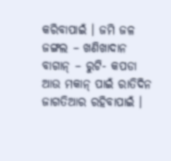କରିବାପାଇଁ । ଜମି ଜଳ ଜଙ୍ଗଲ – ଖଣିଖାଦାନ ବାଗାନ୍ – ରୁଟି- କପଡା ଆଉ ମକାନ୍ ପାଇଁ ରାତିଦିନ ଜାଗତିଆର ରହିବାପାଇଁ ।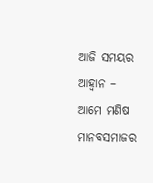ଆଜି ସମୟର ଆହ୍ୱାନ – ଆମେ ମଣିଷ ମାନବସମାଜର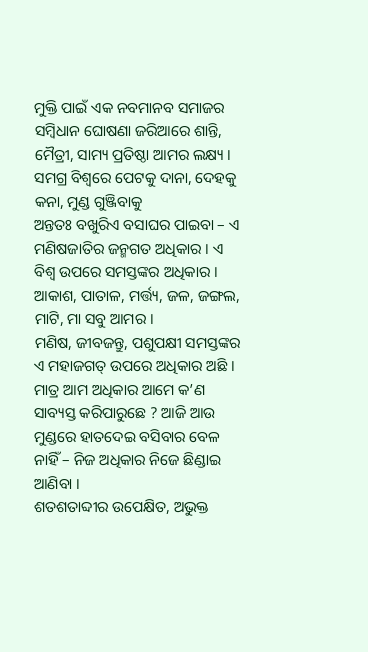ମୁକ୍ତି ପାଇଁ ଏକ ନବମାନବ ସମାଜର ସମ୍ବିଧାନ ଘୋଷଣା ଜରିଆରେ ଶାନ୍ତି, ମୈତ୍ରୀ, ସାମ୍ୟ ପ୍ରତିଷ୍ଠା ଆମର ଲକ୍ଷ୍ୟ । ସମଗ୍ର ବିଶ୍ୱରେ ପେଟକୁ ଦାନା, ଦେହକୁ କନା, ମୁଣ୍ଡ ଗୁଞ୍ଜିବାକୁ
ଅନ୍ତତଃ ବଖୁରିଏ ବସାଘର ପାଇବା – ଏ ମଣିଷଜାତିର ଜନ୍ମଗତ ଅଧିକାର । ଏ ବିଶ୍ୱ ଉପରେ ସମସ୍ତଙ୍କର ଅଧିକାର । ଆକାଶ, ପାତାଳ, ମର୍ତ୍ତ୍ୟ, ଜଳ, ଜଙ୍ଗଲ, ମାଟି, ମା ସବୁ ଆମର ।
ମଣିଷ, ଜୀବଜନ୍ତୁ, ପଶୁପକ୍ଷୀ ସମସ୍ତଙ୍କର ଏ ମହାଜଗତ୍ ଉପରେ ଅଧିକାର ଅଛି । ମାତ୍ର ଆମ ଅଧିକାର ଆମେ କ’ଣ ସାବ୍ୟସ୍ତ କରିପାରୁଛେ ? ଆଜି ଆଉ ମୁଣ୍ଡରେ ହାତଦେଇ ବସିବାର ବେଳ ନାହିଁ – ନିଜ ଅଧିକାର ନିଜେ ଛିଣ୍ଡାଇ ଆଣିବା ।
ଶତଶତାବ୍ଦୀର ଉପେକ୍ଷିତ, ଅଭୁକ୍ତ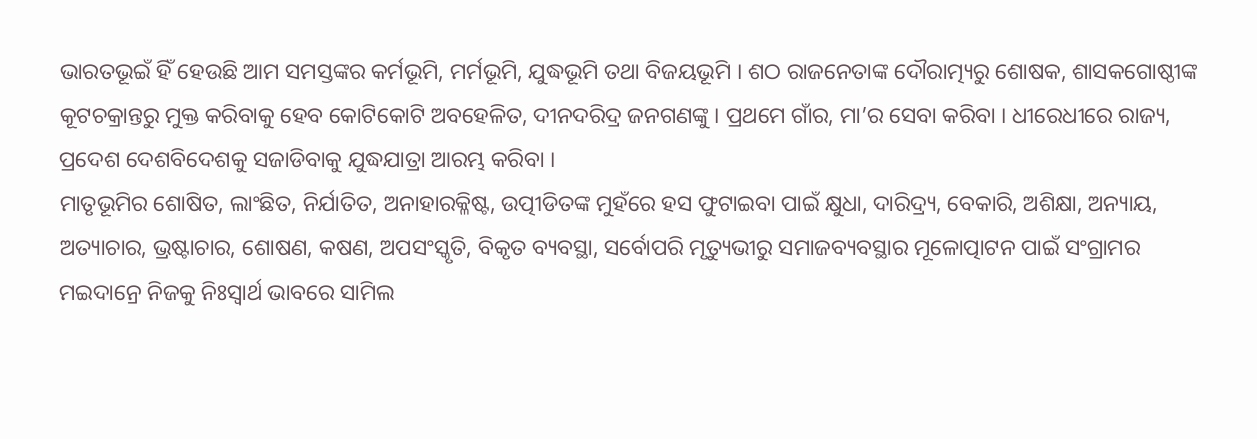ଭାରତଭୂଇଁ ହିଁ ହେଉଛି ଆମ ସମସ୍ତଙ୍କର କର୍ମଭୂମି, ମର୍ମଭୂମି, ଯୁଦ୍ଧଭୂମି ତଥା ବିଜୟଭୂମି । ଶଠ ରାଜନେତାଙ୍କ ଦୌରାତ୍ମ୍ୟରୁ ଶୋଷକ, ଶାସକଗୋଷ୍ଠୀଙ୍କ କୂଟଚକ୍ରାନ୍ତରୁ ମୁକ୍ତ କରିବାକୁ ହେବ କୋଟିକୋଟି ଅବହେଳିତ, ଦୀନଦରିଦ୍ର ଜନଗଣଙ୍କୁ । ପ୍ରଥମେ ଗାଁର, ମା’ର ସେବା କରିବା । ଧୀରେଧୀରେ ରାଜ୍ୟ, ପ୍ରଦେଶ ଦେଶବିଦେଶକୁ ସଜାଡିବାକୁ ଯୁଦ୍ଧଯାତ୍ରା ଆରମ୍ଭ କରିବା ।
ମାତୃଭୂମିର ଶୋଷିତ, ଲାଂଛିତ, ନିର୍ଯାତିତ, ଅନାହାରକ୍ଳିଷ୍ଟ, ଉତ୍ପୀଡିତଙ୍କ ମୁହଁରେ ହସ ଫୁଟାଇବା ପାଇଁ କ୍ଷୁଧା, ଦାରିଦ୍ର୍ୟ, ବେକାରି, ଅଶିକ୍ଷା, ଅନ୍ୟାୟ, ଅତ୍ୟାଚାର, ଭ୍ରଷ୍ଟାଚାର, ଶୋଷଣ, କଷଣ, ଅପସଂସ୍କୃତି, ବିକୃତ ବ୍ୟବସ୍ଥା, ସର୍ବୋପରି ମୃତ୍ୟୁଭୀରୁ ସମାଜବ୍ୟବସ୍ଥାର ମୂଳୋତ୍ପାଟନ ପାଇଁ ସଂଗ୍ରାମର ମଇଦାନ୍ରେ ନିଜକୁ ନିଃସ୍ୱାର୍ଥ ଭାବରେ ସାମିଲ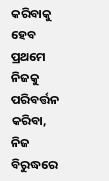କରିବାକୁ ହେବ ପ୍ରଥମେ ନିଜକୁ ପରିବର୍ତ୍ତନ କରିବା, ନିଜ ବିରୁଦ୍ଧରେ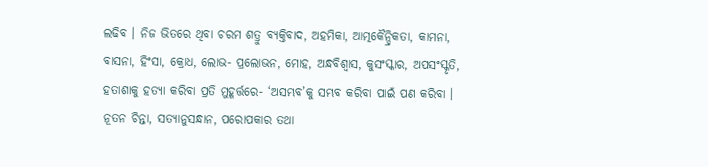ଲଢିବ । ନିଜ ଭିତରେ ଥିବା ଚରମ ଶତ୍ରୁ ବ୍ୟକ୍ତିବାଦ, ଅହମିକା, ଆତ୍ମକୈନ୍ଦ୍ରିକତା, କାମନା, ବାସନା, ହିଂସା, କ୍ରୋଧ, ଲୋଭ- ପ୍ରଲୋଭନ, ମୋହ, ଅନ୍ଧବିଶ୍ୱାସ, କୁସଂସ୍କାର, ଅପସଂସ୍କୃତି, ହତାଶାକୁ ହତ୍ୟା କରିବା ପ୍ରତି ମୁହୂର୍ତ୍ତରେ- ‘ଅସମ୍ଭବ’କୁ ସମ୍ଭବ କରିବା ପାଇଁ ପଣ କରିବା । ନୂତନ ଚିନ୍ତା, ସତ୍ୟାନୁସନ୍ଧାନ, ପରୋପକାର ତଥା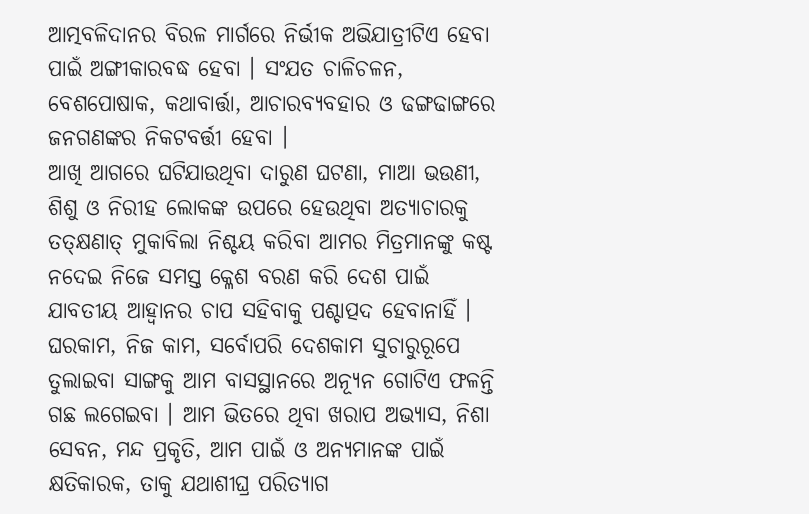ଆତ୍ମବଳିଦାନର ବିରଳ ମାର୍ଗରେ ନିର୍ଭୀକ ଅଭିଯାତ୍ରୀଟିଏ ହେବା ପାଇଁ ଅଙ୍ଗୀକାରବଦ୍ଧ ହେବା । ସଂଯତ ଚାଳିଚଳନ, ବେଶପୋଷାକ, କଥାବାର୍ତ୍ତା, ଆଚାରବ୍ୟବହାର ଓ ଢଙ୍ଗଢାଙ୍ଗରେ ଜନଗଣଙ୍କର ନିକଟବର୍ତ୍ତୀ ହେବା ।
ଆଖି ଆଗରେ ଘଟିଯାଉଥିବା ଦାରୁଣ ଘଟଣା, ମାଆ ଭଉଣୀ, ଶିଶୁ ଓ ନିରୀହ ଲୋକଙ୍କ ଉପରେ ହେଉଥିବା ଅତ୍ୟାଚାରକୁ ତତ୍କ୍ଷଣାତ୍ ମୁକାବିଲା ନିଶ୍ଚୟ କରିବା ଆମର ମିତ୍ରମାନଙ୍କୁ କଷ୍ଟ ନଦେଇ ନିଜେ ସମସ୍ତ କ୍ଳେଶ ବରଣ କରି ଦେଶ ପାଇଁ ଯାବତୀୟ ଆହ୍ୱାନର ଚାପ ସହିବାକୁ ପଶ୍ଚାତ୍ପଦ ହେବାନାହିଁ । ଘରକାମ, ନିଜ କାମ, ସର୍ବୋପରି ଦେଶକାମ ସୁଚାରୁରୂପେ ତୁଲାଇବା ସାଙ୍ଗକୁ ଆମ ବାସସ୍ଥାନରେ ଅନ୍ୟୂନ ଗୋଟିଏ ଫଳନ୍ତି ଗଛ ଲଗେଇବା । ଆମ ଭିତରେ ଥିବା ଖରାପ ଅଭ୍ୟାସ, ନିଶା ସେବନ, ମନ୍ଦ ପ୍ରକୃତି, ଆମ ପାଇଁ ଓ ଅନ୍ୟମାନଙ୍କ ପାଇଁ କ୍ଷତିକାରକ, ତାକୁ ଯଥାଶୀଘ୍ର ପରିତ୍ୟାଗ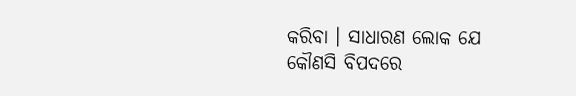କରିବା । ସାଧାରଣ ଲୋକ ଯେ କୌଣସି ବିପଦରେ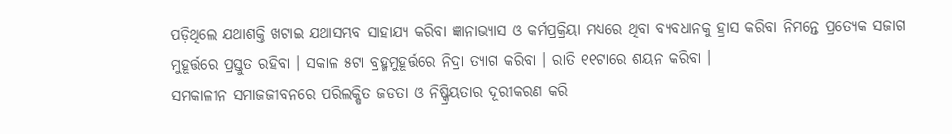ପଡ଼ିଥିଲେ ଯଥାଶକ୍ତି ଖଟାଇ ଯଥାସମ୍ଭବ ସାହାଯ୍ୟ କରିବା ଜ୍ଞାନାଭ୍ୟାସ ଓ କର୍ମପ୍ରକ୍ରିୟା ମଧ୍ୟରେ ଥିବା ବ୍ୟବଧାନକୁ ହ୍ରାସ କରିବା ନିମନ୍ତେ ପ୍ରତ୍ୟେକ ସଜାଗ ମୁହୂର୍ତ୍ତରେ ପ୍ରସ୍ତୁତ ରହିବା । ସକାଳ ୫ଟା ବ୍ରହ୍ମମୁହୂର୍ତ୍ତରେ ନିଦ୍ରା ତ୍ୟାଗ କରିବା । ରାତି ୧୧ଟାରେ ଶୟନ କରିବା ।
ସମକାଳୀନ ସମାଜଜୀବନରେ ପରିଲକ୍ଷିତ ଜଡତା ଓ ନିଷ୍କ୍ରିୟତାର ଦୂରୀକରଣ କରି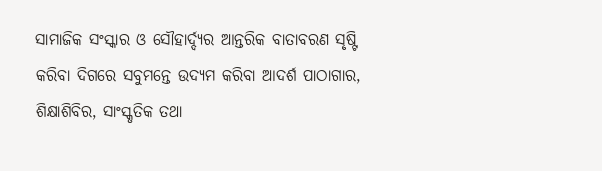ସାମାଜିକ ସଂସ୍କାର ଓ ସୌହାର୍ଦ୍ଦ୍ୟର ଆନ୍ତରିକ ବାତାବରଣ ସୃଷ୍ଟି କରିବା ଦିଗରେ ସବୁମନ୍ତେ ଉଦ୍ୟମ କରିବା ଆଦର୍ଶ ପାଠାଗାର, ଶିକ୍ଷାଶିବିର, ସାଂସ୍କୃତିକ ତଥା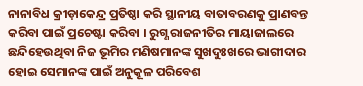ନାନାବିଧ କ୍ରୀଡ଼ାକେନ୍ଦ୍ର ପ୍ରତିଷ୍ଠା କରି ସ୍ଥାନୀୟ ବାତାବରଣକୁ ପ୍ରାଣବନ୍ତ କରିବା ପାଇଁ ପ୍ରଚେଷ୍ଟା କରିବା । ରୁଗ୍ଣ ରାଜନୀତିର ମାୟାଜାଲରେ ଛନ୍ଦିହେଉଥିବା ନିଜ ଭୂମିର ମଣିଷମାନଙ୍କ ସୁଖଦୁଃଖରେ ଭାଗୀଦାର ହୋଇ ସେମାନଙ୍କ ପାଇଁ ଅନୁକୂଳ ପରିବେଶ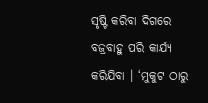ସୃଷ୍ଟି କରିବା ଦିଗରେ ବଜ୍ରବାହୁ ପରି କାର୍ଯ୍ୟ କରିଯିବା । ‘ମୁକୁଟ ଠାରୁ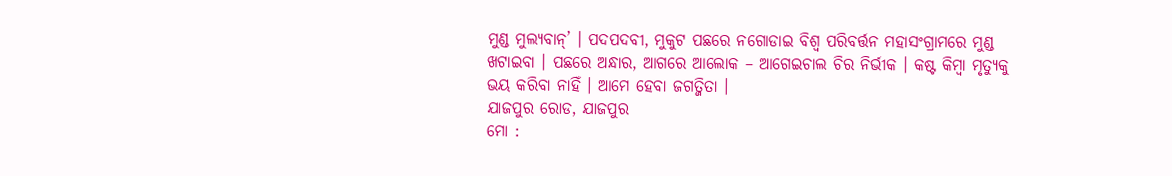ମୁଣ୍ଡ ମୁଲ୍ୟବାନ୍’ । ପଦପଦବୀ, ମୁକୁଟ ପଛରେ ନଗୋଡାଇ ବିଶ୍ୱ ପରିବର୍ତ୍ତନ ମହାସଂଗ୍ରାମରେ ମୁଣ୍ଡ ଖଟାଇବା । ପଛରେ ଅନ୍ଧାର, ଆଗରେ ଆଲୋକ – ଆଗେଇଚାଲ ଚିର ନିର୍ଭୀକ । କଷ୍ଟ କିମ୍ବା ମୃତ୍ୟୁକୁ ଭୟ କରିବା ନାହିଁ । ଆମେ ହେବା ଜଗତ୍ଜିତା ।
ଯାଜପୁର ରୋଡ, ଯାଜପୁର
ମୋ :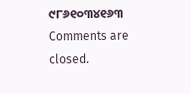୯୮୬୧୦୩୪୧୬୩
Comments are closed.